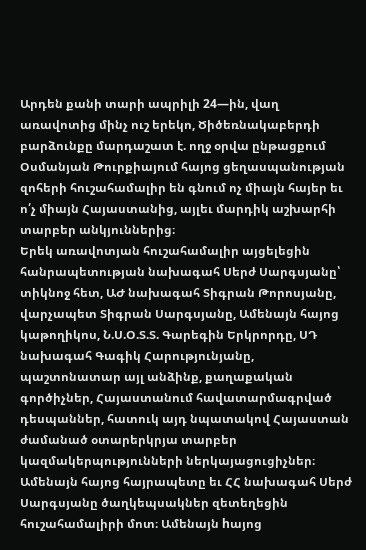Արդեն քանի տարի ապրիլի 24—ին, վաղ առավոտից մինչ ուշ երեկո, Ծիծեռնակաբերդի բարձունքը մարդաշատ է. ողջ օրվա ընթացքում Օսմանյան Թուրքիայում հայոց ցեղասպանության զոհերի հուշահամալիր են գնում ոչ միայն հայեր եւ ո՛չ միայն Հայաստանից, այլեւ մարդիկ աշխարհի տարբեր անկյուններից։
Երեկ առավոտյան հուշահամալիր այցելեցին հանրապետության նախագահ Սերժ Սարգսյանը՝ տիկնոջ հետ, ԱԺ նախագահ Տիգրան Թորոսյանը, վարչապետ Տիգրան Սարգսյանը, Ամենայն հայոց կաթողիկոս, Ն.Ս.Օ.Տ.Տ. Գարեգին Երկրորդը, ՍԴ նախագահ Գագիկ Հարությունյանը, պաշտոնատար այլ անձինք, քաղաքական գործիչներ, Հայաստանում հավատարմագրված դեսպաններ, հատուկ այդ նպատակով Հայաստան ժամանած օտարերկրյա տարբեր կազմակերպությունների ներկայացուցիչներ։ Ամենայն հայոց հայրապետը եւ ՀՀ նախագահ Սերժ Սարգսյանը ծաղկեպսակներ զետեղեցին հուշահամալիրի մոտ։ Ամենայն hայոց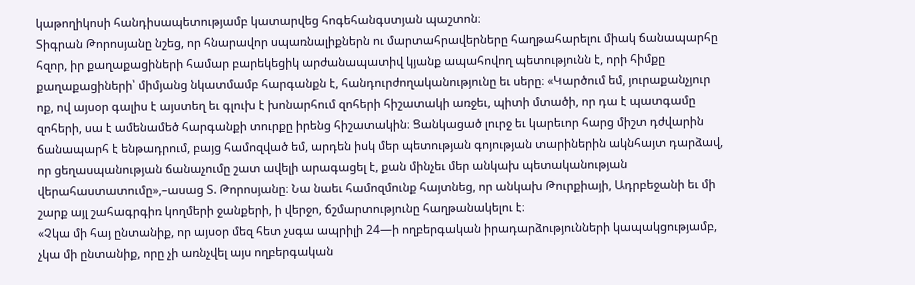կաթողիկոսի հանդիսապետությամբ կատարվեց հոգեհանգստյան պաշտոն։
Տիգրան Թորոսյանը նշեց, որ հնարավոր սպառնալիքներն ու մարտահրավերները հաղթահարելու միակ ճանապարհը հզոր, իր քաղաքացիների համար բարեկեցիկ արժանապատիվ կյանք ապահովող պետությունն է, որի հիմքը քաղաքացիների՝ միմյանց նկատմամբ հարգանքն է, հանդուրժողականությունը եւ սերը։ «Կարծում եմ, յուրաքանչյուր ոք, ով այսօր գալիս է այստեղ եւ գլուխ է խոնարհում զոհերի հիշատակի առջեւ, պիտի մտածի, որ դա է պատգամը զոհերի, սա է ամենամեծ հարգանքի տուրքը իրենց հիշատակին։ Ցանկացած լուրջ եւ կարեւոր հարց միշտ դժվարին ճանապարհ է ենթադրում, բայց համոզված եմ, արդեն իսկ մեր պետության գոյության տարիներին ակնհայտ դարձավ, որ ցեղասպանության ճանաչումը շատ ավելի արագացել է, քան մինչեւ մեր անկախ պետականության վերահաստատումը»,–ասաց Տ. Թորոսյանը։ Նա նաեւ համոզմունք հայտնեց, որ անկախ Թուրքիայի, Ադրբեջանի եւ մի շարք այլ շահագրգիռ կողմերի ջանքերի, ի վերջո, ճշմարտությունը հաղթանակելու է։
«Չկա մի հայ ընտանիք, որ այսօր մեզ հետ չսգա ապրիլի 24—ի ողբերգական իրադարձությունների կապակցությամբ, չկա մի ընտանիք, որը չի առնչվել այս ողբերգական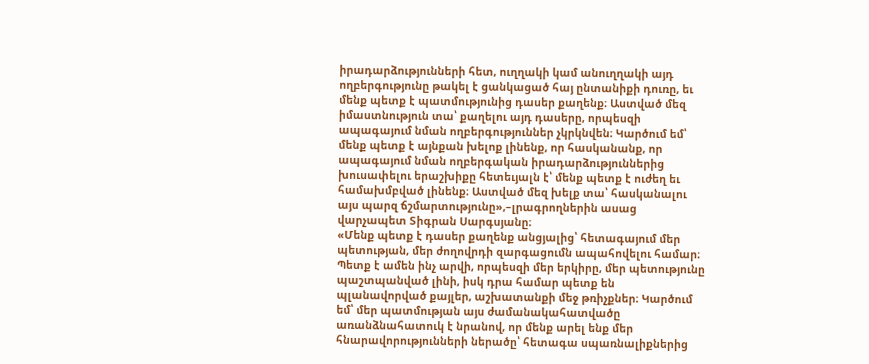իրադարձությունների հետ, ուղղակի կամ անուղղակի այդ ողբերգությունը թակել է ցանկացած հայ ընտանիքի դուռը, եւ մենք պետք է պատմությունից դասեր քաղենք։ Աստված մեզ իմաստնություն տա՝ քաղելու այդ դասերը, որպեսզի ապագայում նման ողբերգություններ չկրկնվեն։ Կարծում եմ՝ մենք պետք է այնքան խելոք լինենք, որ հասկանանք, որ ապագայում նման ողբերգական իրադարձություններից խուսափելու երաշխիքը հետեւյալն է՝ մենք պետք է ուժեղ եւ համախմբված լինենք։ Աստված մեզ խելք տա՝ հասկանալու այս պարզ ճշմարտությունը»,–լրագրողներին ասաց վարչապետ Տիգրան Սարգսյանը։
«Մենք պետք է դասեր քաղենք անցյալից՝ հետագայում մեր պետության, մեր ժողովրդի զարգացումն ապահովելու համար։ Պետք է ամեն ինչ արվի, որպեսզի մեր երկիրը, մեր պետությունը պաշտպանված լինի, իսկ դրա համար պետք են պլանավորված քայլեր, աշխատանքի մեջ թռիչքներ։ Կարծում եմ՝ մեր պատմության այս ժամանակահատվածը առանձնահատուկ է նրանով, որ մենք արել ենք մեր հնարավորությունների ներածը՝ հետագա սպառնալիքներից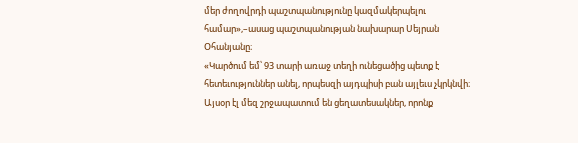մեր ժողովրդի պաշտպանությունը կազմակերպելու համար»,–ասաց պաշտպանության նախարար Սեյրան Օհանյանը։
«Կարծում եմ՝ 93 տարի առաջ տեղի ունեցածից պետք է հետեւություններ անել, որպեսզի այդպիսի բան այլեւս չկրկնվի։ Այսօր էլ մեզ շրջապատում են ցեղատեսակներ, որոնք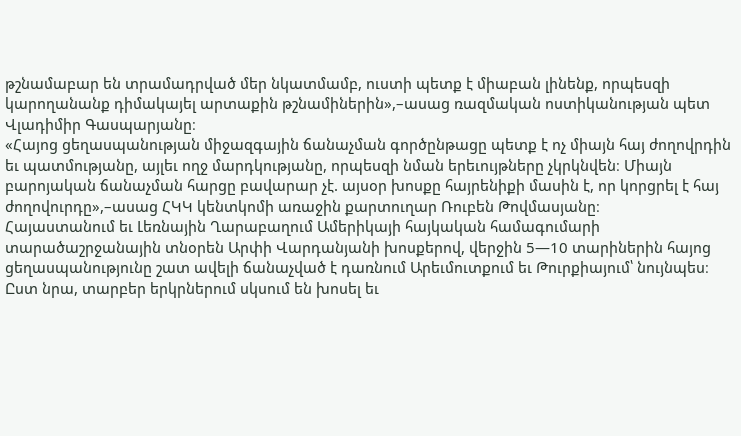թշնամաբար են տրամադրված մեր նկատմամբ, ուստի պետք է միաբան լինենք, որպեսզի կարողանանք դիմակայել արտաքին թշնամիներին»,–ասաց ռազմական ոստիկանության պետ Վլադիմիր Գասպարյանը։
«Հայոց ցեղասպանության միջազգային ճանաչման գործընթացը պետք է ոչ միայն հայ ժողովրդին եւ պատմությանը, այլեւ ողջ մարդկությանը, որպեսզի նման երեւույթները չկրկնվեն։ Միայն բարոյական ճանաչման հարցը բավարար չէ. այսօր խոսքը հայրենիքի մասին է, որ կորցրել է հայ ժողովուրդը»,–ասաց ՀԿԿ կենտկոմի առաջին քարտուղար Ռուբեն Թովմասյանը։
Հայաստանում եւ Լեռնային Ղարաբաղում Ամերիկայի հայկական համագումարի տարածաշրջանային տնօրեն Արփի Վարդանյանի խոսքերով, վերջին 5—10 տարիներին հայոց ցեղասպանությունը շատ ավելի ճանաչված է դառնում Արեւմուտքում եւ Թուրքիայում՝ նույնպես։ Ըստ նրա, տարբեր երկրներում սկսում են խոսել եւ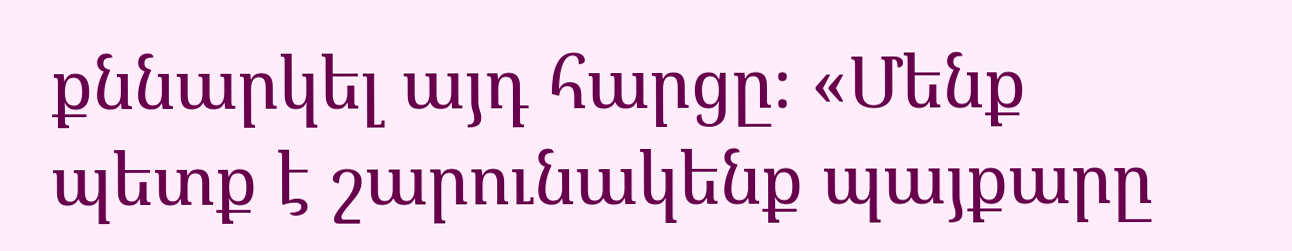քննարկել այդ հարցը։ «Մենք պետք է շարունակենք պայքարը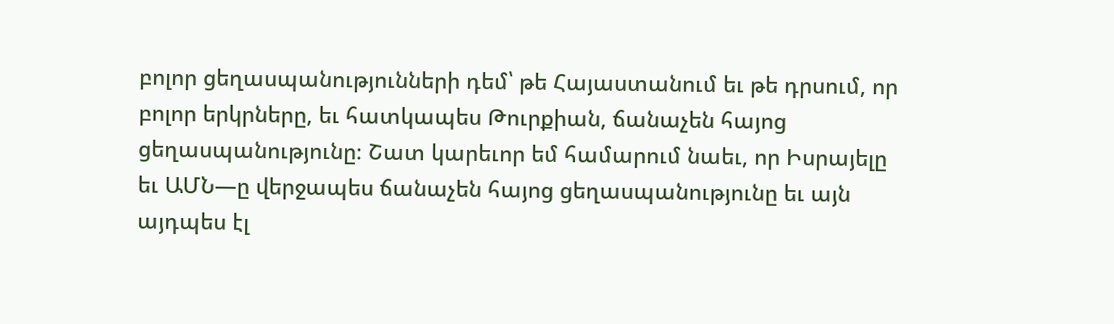բոլոր ցեղասպանությունների դեմ՝ թե Հայաստանում եւ թե դրսում, որ բոլոր երկրները, եւ հատկապես Թուրքիան, ճանաչեն հայոց ցեղասպանությունը։ Շատ կարեւոր եմ համարում նաեւ, որ Իսրայելը եւ ԱՄՆ—ը վերջապես ճանաչեն հայոց ցեղասպանությունը եւ այն այդպես էլ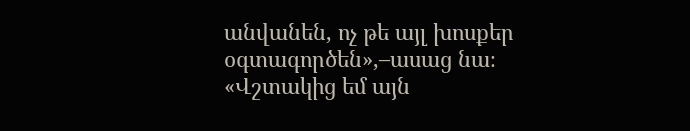անվանեն, ոչ թե այլ խոսքեր օգտագործեն»,–ասաց նա։
«Վշտակից եմ այն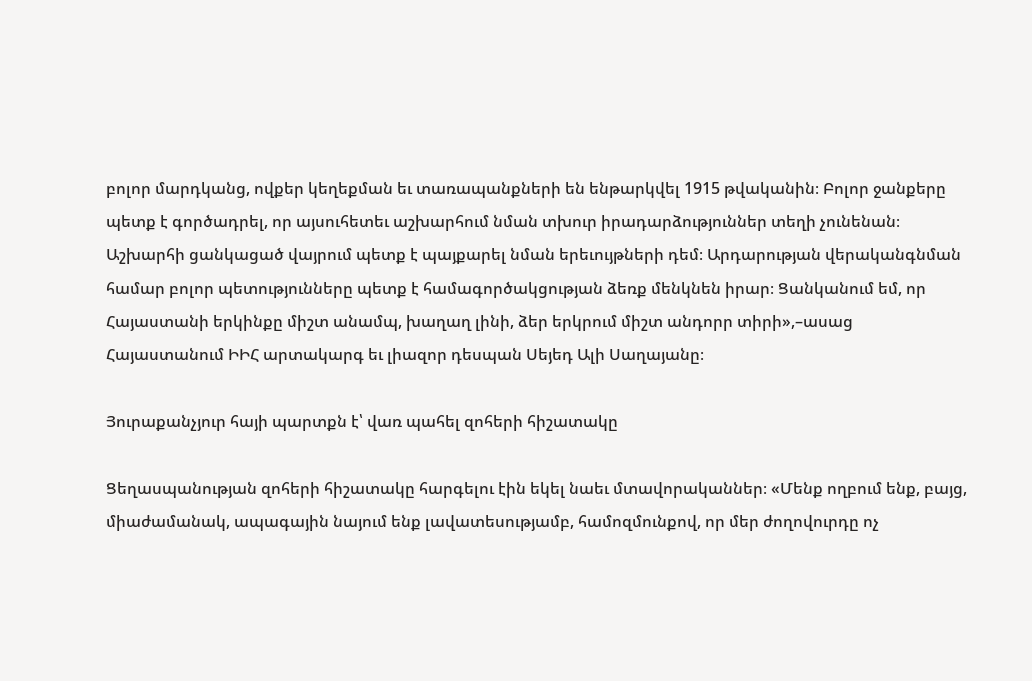բոլոր մարդկանց, ովքեր կեղեքման եւ տառապանքների են ենթարկվել 1915 թվականին։ Բոլոր ջանքերը պետք է գործադրել, որ այսուհետեւ աշխարհում նման տխուր իրադարձություններ տեղի չունենան։ Աշխարհի ցանկացած վայրում պետք է պայքարել նման երեւույթների դեմ։ Արդարության վերականգնման համար բոլոր պետությունները պետք է համագործակցության ձեռք մենկնեն իրար։ Ցանկանում եմ, որ Հայաստանի երկինքը միշտ անամպ, խաղաղ լինի, ձեր երկրում միշտ անդորր տիրի»,–ասաց Հայաստանում ԻԻՀ արտակարգ եւ լիազոր դեսպան Սեյեդ Ալի Սաղայանը։

Յուրաքանչյուր հայի պարտքն է՝ վառ պահել զոհերի հիշատակը

Ցեղասպանության զոհերի հիշատակը հարգելու էին եկել նաեւ մտավորականներ։ «Մենք ողբում ենք, բայց, միաժամանակ, ապագային նայում ենք լավատեսությամբ, համոզմունքով, որ մեր ժողովուրդը ոչ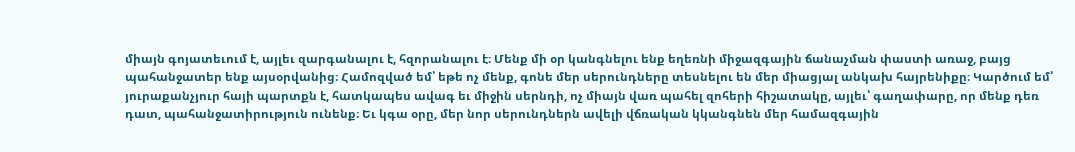միայն գոյատեւում է, այլեւ զարգանալու է, հզորանալու է։ Մենք մի օր կանգնելու ենք եղեռնի միջազգային ճանաչման փաստի առաջ, բայց պահանջատեր ենք այսօրվանից։ Համոզված եմ՝ եթե ոչ մենք, գոնե մեր սերունդները տեսնելու են մեր միացյալ անկախ հայրենիքը։ Կարծում եմ՝ յուրաքանչյուր հայի պարտքն է, հատկապես ավագ եւ միջին սերնդի, ոչ միայն վառ պահել զոհերի հիշատակը, այլեւ՝ գաղափարը, որ մենք դեռ դատ, պահանջատիրություն ունենք։ Եւ կգա օրը, մեր նոր սերունդներն ավելի վճռական կկանգնեն մեր համազգային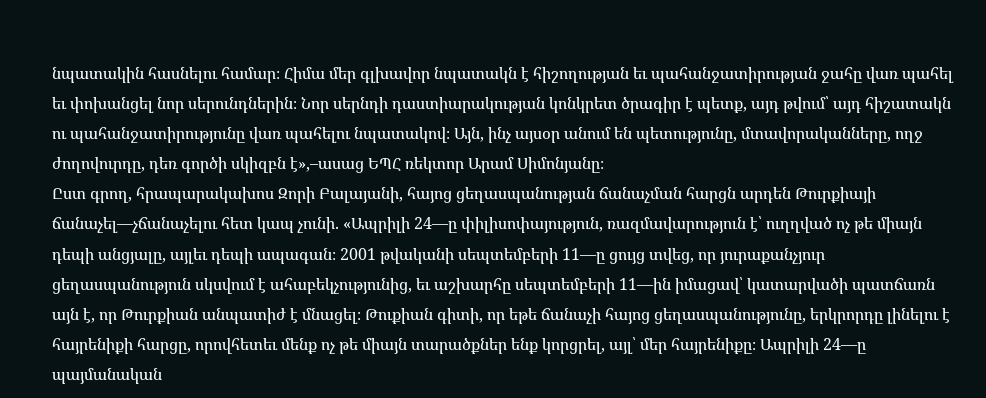նպատակին հասնելու համար։ Հիմա մեր գլխավոր նպատակն է հիշողության եւ պահանջատիրության ջահը վառ պահել եւ փոխանցել նոր սերունդներին։ Նոր սերնդի դաստիարակության կոնկրետ ծրագիր է պետք, այդ թվում՝ այդ հիշատակն ու պահանջատիրությունը վառ պահելու նպատակով։ Այն, ինչ այսօր անում են պետությունը, մտավորականները, ողջ ժողովուրդը, դեռ գործի սկիզբն է»,–ասաց ԵՊՀ ռեկտոր Արամ Սիմոնյանը։
Ըստ գրող, հրապարակախոս Զորի Բալայանի, հայոց ցեղասպանության ճանաչման հարցն արդեն Թուրքիայի ճանաչել—չճանաչելու հետ կապ չունի. «Ապրիլի 24—ը փիլիսոփայություն, ռազմավարություն է՝ ուղղված ոչ թե միայն դեպի անցյալը, այլեւ դեպի ապագան։ 2001 թվականի սեպտեմբերի 11—ը ցույց տվեց, որ յուրաքանչյուր ցեղասպանություն սկսվում է ահաբեկչությունից, եւ աշխարհը սեպտեմբերի 11—ին իմացավ՝ կատարվածի պատճառն այն է, որ Թուրքիան անպատիժ է մնացել։ Թուքիան գիտի, որ եթե ճանաչի հայոց ցեղասպանությունը, երկրորդը լինելու է հայրենիքի հարցը, որովհետեւ մենք ոչ թե միայն տարածքներ ենք կորցրել, այլ՝ մեր հայրենիքը։ Ապրիլի 24—ը պայմանական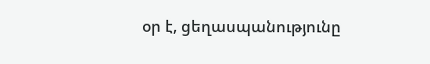օր է, ցեղասպանությունը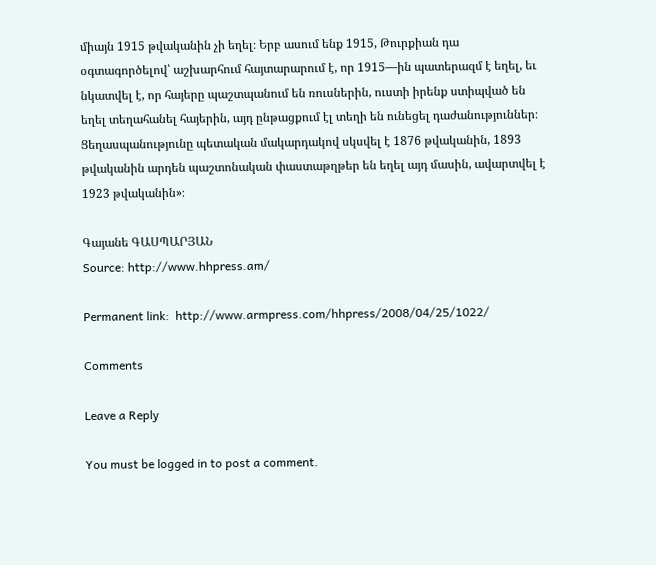միայն 1915 թվականին չի եղել։ Երբ ասում ենք 1915, Թուրքիան դա օգտագործելով՝ աշխարհում հայտարարում է, որ 1915—ին պատերազմ է եղել, եւ նկատվել է, որ հայերը պաշտպանում են ռուսներին, ուստի իրենք ստիպված են եղել տեղահանել հայերին, այդ ընթացքում էլ տեղի են ունեցել դաժանություններ։ Ցեղասպանությունը պետական մակարդակով սկսվել է 1876 թվականին, 1893 թվականին արդեն պաշտոնական փաստաթղթեր են եղել այդ մասին, ավարտվել է 1923 թվականին»։

Գայանե ԳԱՍՊԱՐՅԱՆ
Source: http://www.hhpress.am/

Permanent link:  http://www.armpress.com/hhpress/2008/04/25/1022/

Comments

Leave a Reply

You must be logged in to post a comment.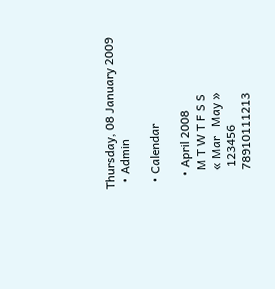Thursday, 08 January 2009
  • Admin

  • Calendar

    • April 2008
      M T W T F S S
      « Mar   May »
       123456
      78910111213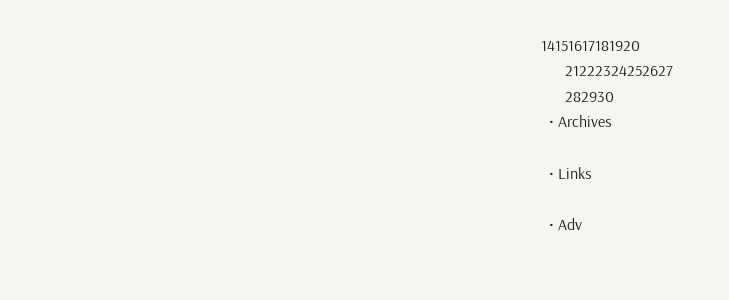14151617181920
      21222324252627
      282930
  • Archives

  • Links

  • Adv